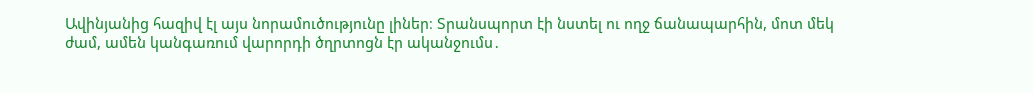Ավինյանից հազիվ էլ այս նորամուծությունը լիներ։ Տրանսպորտ էի նստել ու ողջ ճանապարհին, մոտ մեկ ժամ, ամեն կանգառում վարորդի ծղրտոցն էր ականջումս․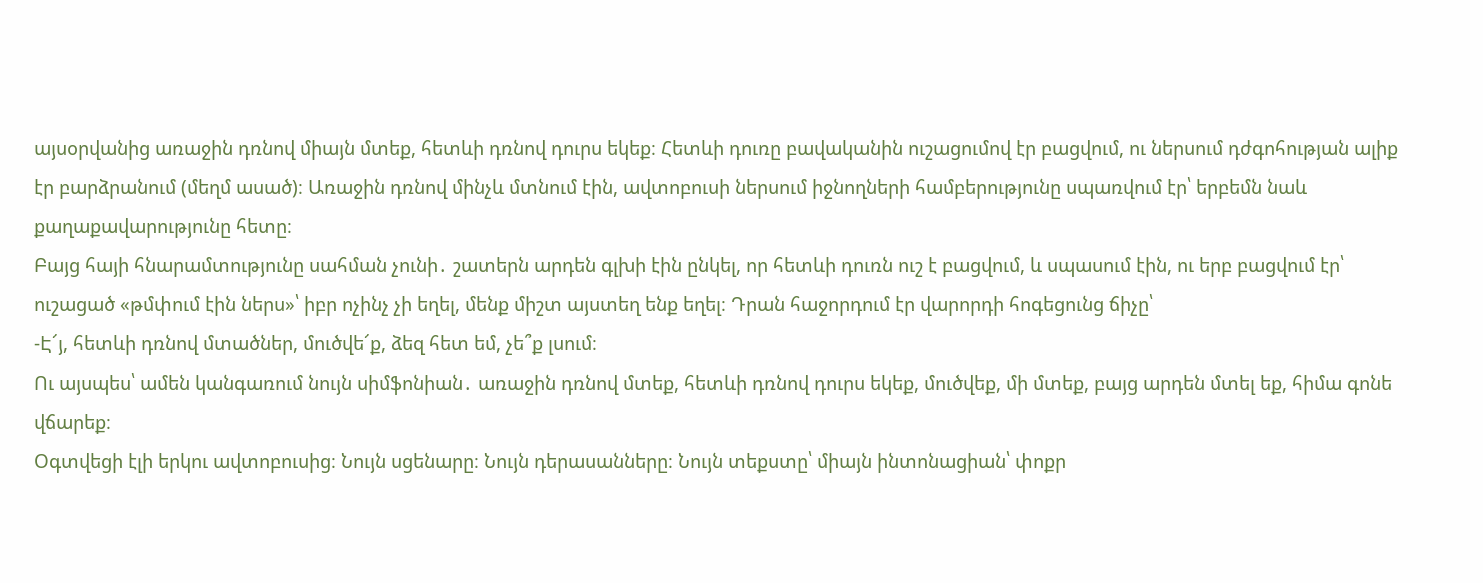այսօրվանից առաջին դռնով միայն մտեք, հետևի դռնով դուրս եկեք։ Հետևի դուռը բավականին ուշացումով էր բացվում, ու ներսում դժգոհության ալիք էր բարձրանում (մեղմ ասած)։ Առաջին դռնով մինչև մտնում էին, ավտոբուսի ներսում իջնողների համբերությունը սպառվում էր՝ երբեմն նաև քաղաքավարությունը հետը։
Բայց հայի հնարամտությունը սահման չունի․ շատերն արդեն գլխի էին ընկել, որ հետևի դուռն ուշ է բացվում, և սպասում էին, ու երբ բացվում էր՝ ուշացած «թմփում էին ներս»՝ իբր ոչինչ չի եղել, մենք միշտ այստեղ ենք եղել։ Դրան հաջորդում էր վարորդի հոգեցունց ճիչը՝
-Է՜յ, հետևի դռնով մտածներ, մուծվե՜ք, ձեզ հետ եմ, չե՞ք լսում։
Ու այսպես՝ ամեն կանգառում նույն սիմֆոնիան․ առաջին դռնով մտեք, հետևի դռնով դուրս եկեք, մուծվեք, մի մտեք, բայց արդեն մտել եք, հիմա գոնե վճարեք։
Օգտվեցի էլի երկու ավտոբուսից։ Նույն սցենարը։ Նույն դերասանները։ Նույն տեքստը՝ միայն ինտոնացիան՝ փոքր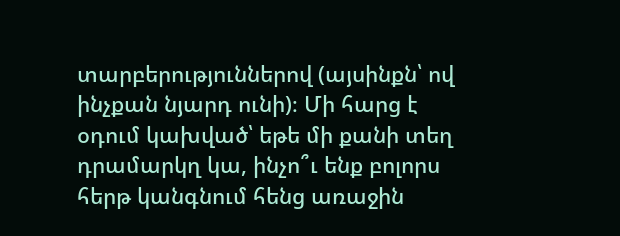տարբերություններով (այսինքն՝ ով ինչքան նյարդ ունի)։ Մի հարց է օդում կախված՝ եթե մի քանի տեղ դրամարկղ կա, ինչո՞ւ ենք բոլորս հերթ կանգնում հենց առաջին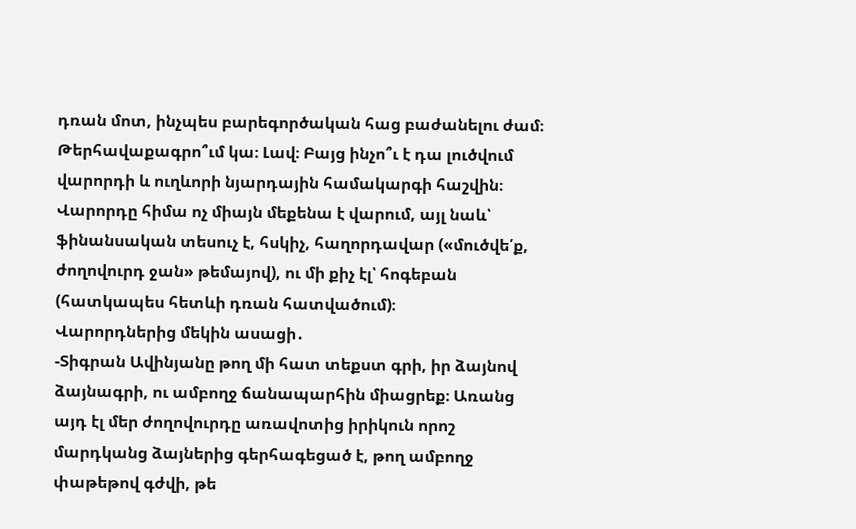դռան մոտ, ինչպես բարեգործական հաց բաժանելու ժամ։ Թերհավաքագրո՞ւմ կա։ Լավ։ Բայց ինչո՞ւ է դա լուծվում վարորդի և ուղևորի նյարդային համակարգի հաշվին։ Վարորդը հիմա ոչ միայն մեքենա է վարում, այլ նաև՝ ֆինանսական տեսուչ է, հսկիչ, հաղորդավար («մուծվե՛ք, ժողովուրդ ջան» թեմայով), ու մի քիչ էլ՝ հոգեբան (հատկապես հետևի դռան հատվածում)։
Վարորդներից մեկին ասացի․
-Տիգրան Ավինյանը թող մի հատ տեքստ գրի, իր ձայնով ձայնագրի, ու ամբողջ ճանապարհին միացրեք։ Առանց այդ էլ մեր ժողովուրդը առավոտից իրիկուն որոշ մարդկանց ձայներից գերհագեցած է, թող ամբողջ փաթեթով գժվի, թե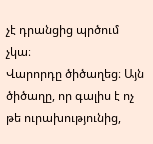չէ դրանցից պրծում չկա։
Վարորդը ծիծաղեց։ Այն ծիծաղը, որ գալիս է ոչ թե ուրախությունից,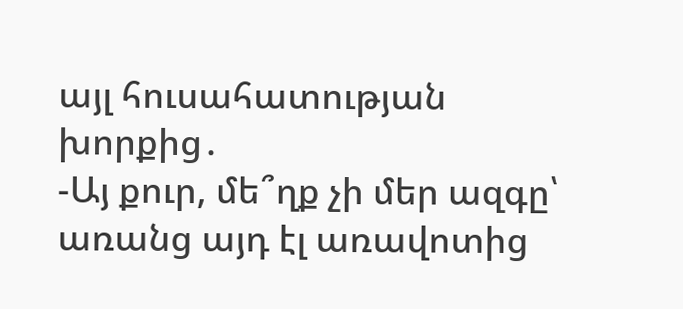այլ հուսահատության խորքից․
-Այ քուր, մե՞ղք չի մեր ազգը՝ առանց այդ էլ առավոտից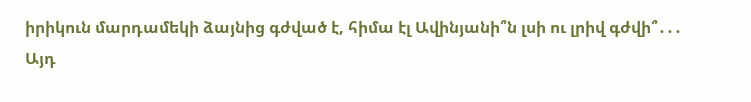իրիկուն մարդամեկի ձայնից գժված է, հիմա էլ Ավինյանի՞ն լսի ու լրիվ գժվի՞․․․
Այդ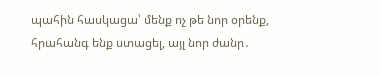պահին հասկացա՝ մենք ոչ թե նոր օրենք, հրահանգ ենք ստացել, այլ նոր ժանր․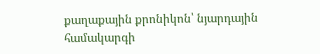քաղաքային քրոնիկոն՝ նյարդային համակարգի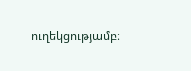ուղեկցությամբ։